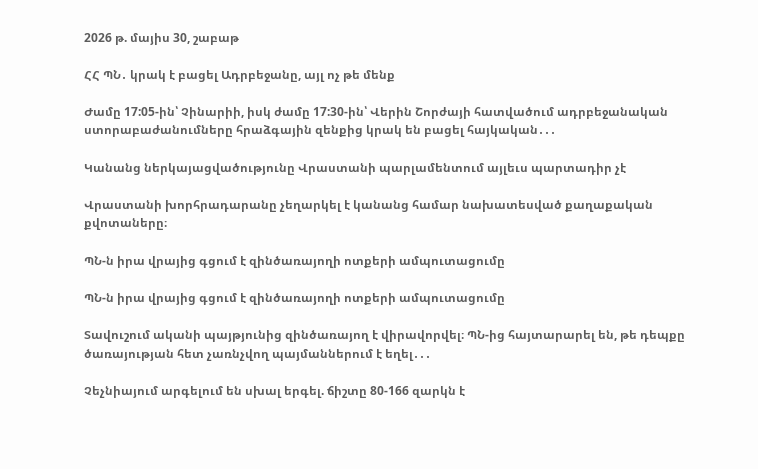2026 թ. մայիս 30, շաբաթ

ՀՀ ՊՆ․ կրակ է բացել Ադրբեջանը, այլ ոչ թե մենք

Ժամը 17:05-ին՝ Չինարիի, իսկ ժամը 17:30-ին՝ Վերին Շորժայի հատվածում ադրբեջանական ստորաբաժանումները հրաձգային զենքից կրակ են բացել հայկական․․․

Կանանց ներկայացվածությունը Վրաստանի պարլամենտում այլեւս պարտադիր չէ

Վրաստանի խորհրադարանը չեղարկել է կանանց համար նախատեսված քաղաքական քվոտաները։

ՊՆ-ն իրա վրայից գցում է զինծառայողի ոտքերի ամպուտացումը

ՊՆ-ն իրա վրայից գցում է զինծառայողի ոտքերի ամպուտացումը

Տավուշում ականի պայթյունից զինծառայող է վիրավորվել։ ՊՆ-ից հայտարարել են, թե դեպքը ծառայության հետ չառնչվող պայմաններում է եղել․․․

Չեչնիայում արգելում են սխալ երգել. ճիշտը 80-166 զարկն է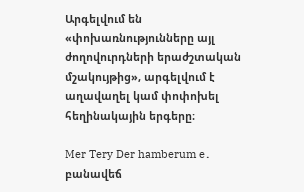Արգելվում են «փոխառնությունները այլ ժողովուրդների երաժշտական մշակույթից», արգելվում է աղավաղել կամ փոփոխել հեղինակային երգերը։

Mer Tery Der hamberum e․ բանավեճ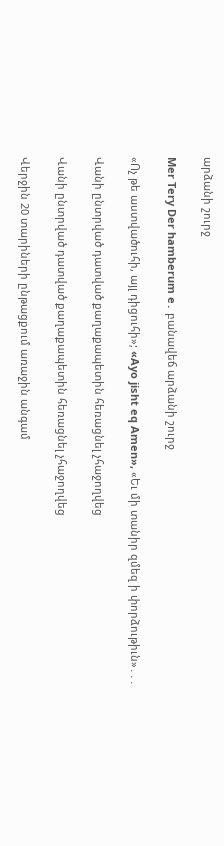արձանի շուրջ

Mer Tery Der hamberum e․ բանավեճ արձանի շուրջ

«Ոչ թե աստվածուհի, այլ դիցուհի»; «Ayo jisht eq Amen», «Եւ մի տանիր զմեզ ի փորձութիւն»․․․

Վանի ընտրված դատված քաղաքապետին հեռացնել չհաջողվեց

Վանի ընտրված դատված քաղաքապետին հեռացնել չհաջողվեց

Վերջին 20 տարիների ընթացքում առաջին անգամ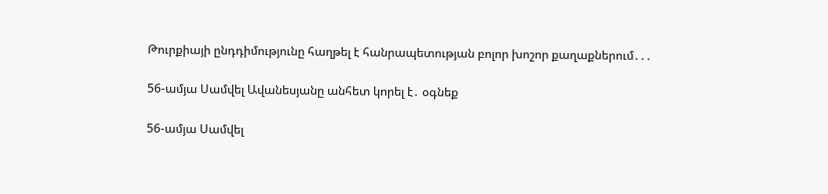Թուրքիայի ընդդիմությունը հաղթել է հանրապետության բոլոր խոշոր քաղաքներում․․․

56-ամյա Սամվել Ավանեսյանը անհետ կորել է․ օգնեք

56-ամյա Սամվել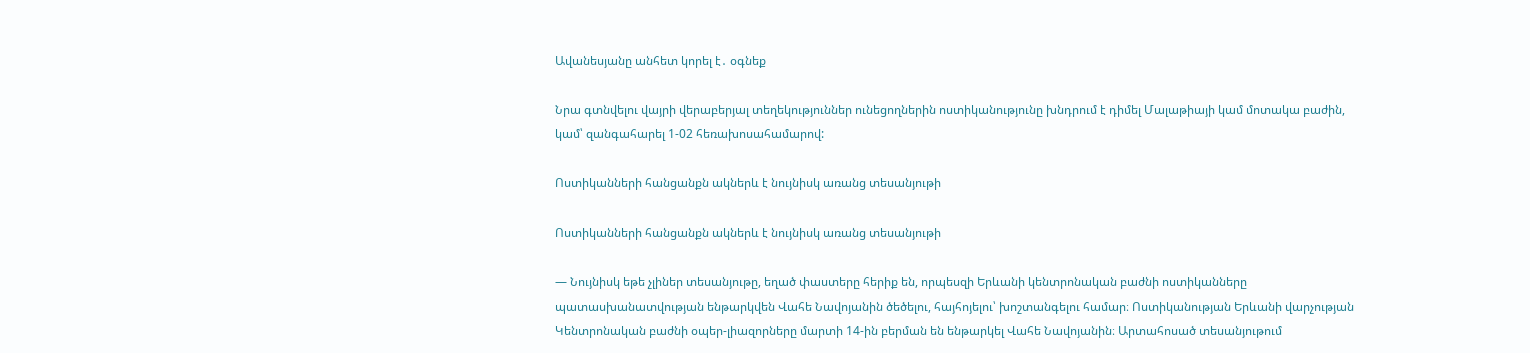Ավանեսյանը անհետ կորել է․ օգնեք

Նրա գտնվելու վայրի վերաբերյալ տեղեկություններ ունեցողներին ոստիկանությունը խնդրում է դիմել Մալաթիայի կամ մոտակա բաժին, կամ՝ զանգահարել 1-02 հեռախոսահամարով:

Ոստիկանների հանցանքն ակներև է նույնիսկ առանց տեսանյութի

Ոստիկանների հանցանքն ակներև է նույնիսկ առանց տեսանյութի

— Նույնիսկ եթե չլիներ տեսանյութը, եղած փաստերը հերիք են, որպեսզի Երևանի կենտրոնական բաժնի ոստիկանները պատասխանատվության ենթարկվեն Վահե Նավոյանին ծեծելու, հայհոյելու՝ խոշտանգելու համար։ Ոստիկանության Երևանի վարչության Կենտրոնական բաժնի օպեր-լիազորները մարտի 14-ին բերման են ենթարկել Վահե Նավոյանին։ Արտահոսած տեսանյութում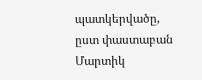պատկերվածը, ըստ փաստաբան Մարտիկ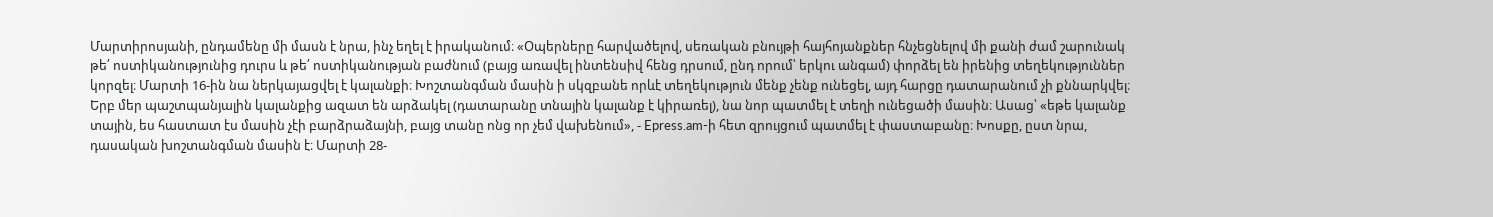Մարտիրոսյանի, ընդամենը մի մասն է նրա, ինչ եղել է իրականում։ «Օպերները հարվածելով, սեռական բնույթի հայհոյանքներ հնչեցնելով մի քանի ժամ շարունակ թե՛ ոստիկանությունից դուրս և թե՛ ոստիկանության բաժնում (բայց առավել ինտենսիվ հենց դրսում, ընդ որում՝ երկու անգամ) փորձել են իրենից տեղեկություններ կորզել։ Մարտի 16-ին նա ներկայացվել է կալանքի։ Խոշտանգման մասին ի սկզբանե որևէ տեղեկություն մենք չենք ունեցել, այդ հարցը դատարանում չի քննարկվել։ Երբ մեր պաշտպանյալին կալանքից ազատ են արձակել (դատարանը տնային կալանք է կիրառել), նա նոր պատմել է տեղի ունեցածի մասին։ Ասաց՝ «եթե կալանք տային, ես հաստատ էս մասին չէի բարձրաձայնի, բայց տանը ոնց որ չեմ վախենում», - Epress.am-ի հետ զրույցում պատմել է փաստաբանը։ Խոսքը, ըստ նրա, դասական խոշտանգման մասին է։ Մարտի 28-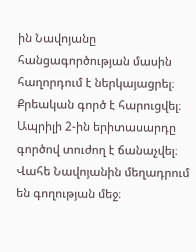ին Նավոյանը հանցագործության մասին հաղորդում է ներկայացրել։ Քրեական գործ է հարուցվել։ Ապրիլի 2-ին երիտասարդը գործով տուժող է ճանաչվել։   Վահե Նավոյանին մեղադրում են գողության մեջ։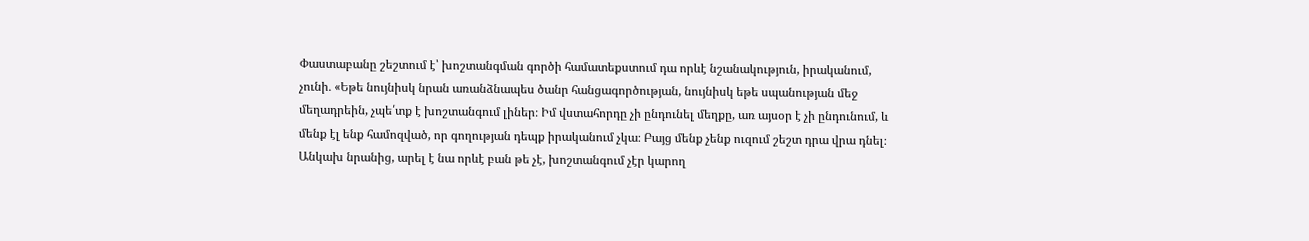Փաստաբանը շեշտում է՝ խոշտանգման գործի համատեքստում դա որևէ նշանակություն, իրականում, չունի․ «Եթե նույնիսկ նրան առանձնապես ծանր հանցագործության, նույնիսկ եթե սպանության մեջ մեղադրեին, չպե՛տք է խոշտանգում լիներ։ Իմ վստահորդը չի ընդունել մեղքը, առ այսօր է չի ընդունում, և մենք էլ ենք համոզված, որ գողության դեպք իրականում չկա։ Բայց մենք չենք ուզում շեշտ դրա վրա դնել։ Անկախ նրանից, արել է նա որևէ բան թե չէ, խոշտանգում չէր կարող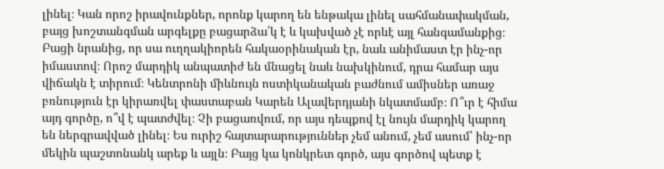լինել։ Կան որոշ իրավունքներ, որոնք կարող են ենթակա լինել սահմանափակման, բայց խոշտանգման արգելքը բացարձա՛կ է և կախված չէ որևէ այլ հանգամանքից։ Բացի նրանից, որ սա ուղղակիորեն հակաօրինական էր, նաև անիմաստ էր ինչ-որ իմաստով։ Որոշ մարդիկ անպատիժ են մնացել նաև նախկինում, դրա համար այս վիճակն է տիրում։ Կենտրոնի միևնույն ոստիկանական բաժնում ամիսներ առաջ բռնություն էր կիրառվել փաստաբան Կարեն Ալավերդյանի նկատմամբ։ Ո՞ւր է հիմա այդ գործը, ո՞վ է պատժվել։ Չի բացառվում, որ այս դեպքով էլ նույն մարդիկ կարող են ներգրավված լինել։ Ես ուրիշ հայտարարություններ չեմ անում, չեմ ասում՝ ինչ-որ մեկին պաշտոնանկ արեք և այլն։ Բայց կա կոնկրետ գործ, այս գործով պետք է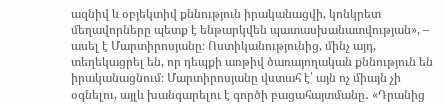ազնիվ և օբյեկտիվ քննություն իրականացվի, կոնկրետ մեղավորները պետք է ենթարկվեն պատասխանատվության», – ասել է Մարտիրոսյանը։ Ոստիկանությունից, մինչ այդ, տեղեկացրել են, որ դեպքի առթիվ ծառայողական քննություն են իրականացնում։ Մարտիրոսյանը վստահ է՝ այն ոչ միայն չի օգնելու, այլև խանգարելու է գործի բացահայտմանը․ «Դրանից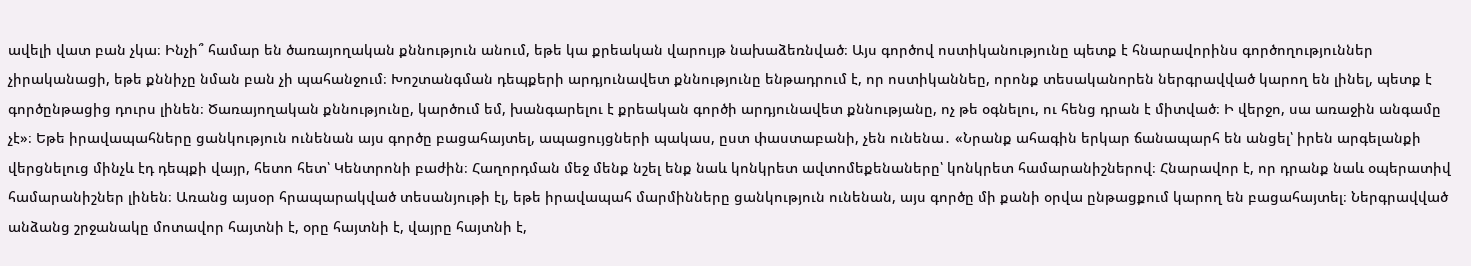ավելի վատ բան չկա։ Ինչի՞ համար են ծառայողական քննություն անում, եթե կա քրեական վարույթ նախաձեռնված։ Այս գործով ոստիկանությունը պետք է հնարավորինս գործողություններ չիրականացի, եթե քննիչը նման բան չի պահանջում։ Խոշտանգման դեպքերի արդյունավետ քննությունը ենթադրում է, որ ոստիկաննեը, որոնք տեսականորեն ներգրավված կարող են լինել, պետք է գործընթացից դուրս լինեն։ Ծառայողական քննությունը, կարծում եմ, խանգարելու է քրեական գործի արդյունավետ քննությանը, ոչ թե օգնելու, ու հենց դրան է միտված։ Ի վերջո, սա առաջին անգամը չէ»։ Եթե իրավապահները ցանկություն ունենան այս գործը բացահայտել, ապացույցների պակաս, ըստ փաստաբանի, չեն ունենա․ «Նրանք ահագին երկար ճանապարհ են անցել՝ իրեն արգելանքի վերցնելուց մինչև էդ դեպքի վայր, հետո հետ՝ Կենտրոնի բաժին։ Հաղորդման մեջ մենք նշել ենք նաև կոնկրետ ավտոմեքենաները՝ կոնկրետ համարանիշներով։ Հնարավոր է, որ դրանք նաև օպերատիվ համարանիշներ լինեն։ Առանց այսօր հրապարակված տեսանյութի էլ, եթե իրավապահ մարմինները ցանկություն ունենան, այս գործը մի քանի օրվա ընթացքում կարող են բացահայտել։ Ներգրավված անձանց շրջանակը մոտավոր հայտնի է, օրը հայտնի է, վայրը հայտնի է,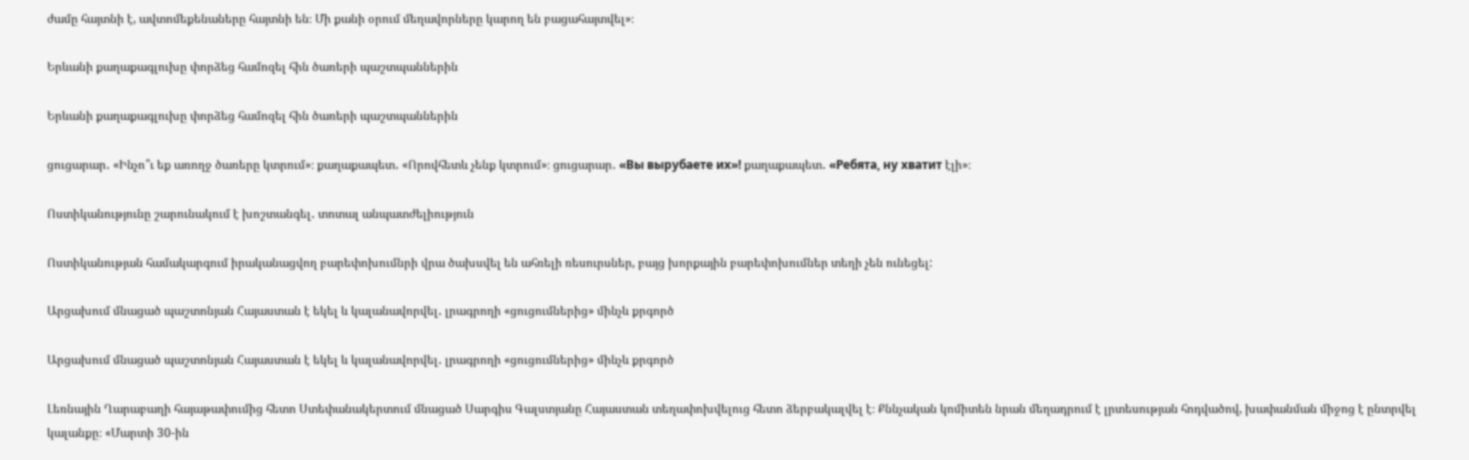ժամը հայտնի է, ավտոմեքենաները հայտնի են։ Մի քանի օրում մեղավորները կարող են բացահայտվել»։

Երևանի քաղաքագլուխը փորձեց համոզել հին ծառերի պաշտպաններին

Երևանի քաղաքագլուխը փորձեց համոզել հին ծառերի պաշտպաններին

ցուցարար․ «Ինչո՞ւ եք առողջ ծառերը կտրում»։ քաղաքապետ․ «Որովհետև չենք կտրում»։ ցուցարար․ «Вы вырубаете их»! քաղաքապետ․ «Ребята, ну хватит էլի»։

Ոստիկանությունը շարունակում է խոշտանգել․ տոտալ անպատժելիություն

Ոստիկանության համակարգում իրականացվող բարեփոխումնրի վրա ծախսվել են ահռելի ռեսուրսներ, բայց խորքային բարեփոխումներ տեղի չեն ունեցել:

Արցախում մնացած պաշտոնյան Հայաստան է եկել և կալանավորվել․ լրագրողի «ցուցումներից» մինչև քրգործ

Արցախում մնացած պաշտոնյան Հայաստան է եկել և կալանավորվել․ լրագրողի «ցուցումներից» մինչև քրգործ

Լեռնային Ղարաբաղի հայաթափումից հետո Ստեփանակերտում մնացած Սարգիս Գալստյանը Հայաստան տեղափոխվելուց հետո ձերբակալվել է։ Քննչական կոմիտեն նրան մեղադրում է լրտեսության հոդվածով, խափանման միջոց է ընտրվել կալանքը։ «Մարտի 30-ին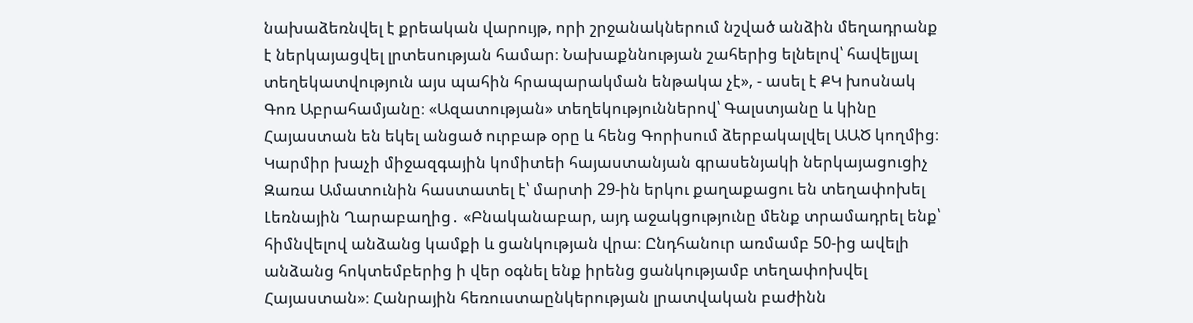նախաձեռնվել է քրեական վարույթ, որի շրջանակներում նշված անձին մեղադրանք է ներկայացվել լրտեսության համար։ Նախաքննության շահերից ելնելով՝ հավելյալ տեղեկատվություն այս պահին հրապարակման ենթակա չէ», - ասել է ՔԿ խոսնակ Գոռ Աբրահամյանը։ «Ազատության» տեղեկություններով՝ Գալստյանը և կինը Հայաստան են եկել անցած ուրբաթ օրը և հենց Գորիսում ձերբակալվել ԱԱԾ կողմից։ Կարմիր խաչի միջազգային կոմիտեի հայաստանյան գրասենյակի ներկայացուցիչ Զառա Ամատունին հաստատել է՝ մարտի 29-ին երկու քաղաքացու են տեղափոխել Լեռնային Ղարաբաղից․ «Բնականաբար, այդ աջակցությունը մենք տրամադրել ենք՝ հիմնվելով անձանց կամքի և ցանկության վրա։ Ընդհանուր առմամբ 50-ից ավելի անձանց հոկտեմբերից ի վեր օգնել ենք իրենց ցանկությամբ տեղափոխվել Հայաստան»։ Հանրային հեռուստաընկերության լրատվական բաժինն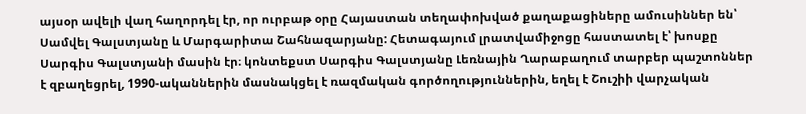այսօր ավելի վաղ հաղորդել էր, որ ուրբաթ օրը Հայաստան տեղափոխված քաղաքացիները ամուսիններ են՝ Սամվել Գալստյանը և Մարգարիտա Շահնազարյանը: Հետագայում լրատվամիջոցը հաստատել է՝ խոսքը Սարգիս Գալստյանի մասին էր։ կոնտեքստ Սարգիս Գալստյանը Լեռնային Ղարաբաղում տարբեր պաշտոններ է զբաղեցրել, 1990-ականներին մասնակցել է ռազմական գործողություններին, եղել է Շուշիի վարչական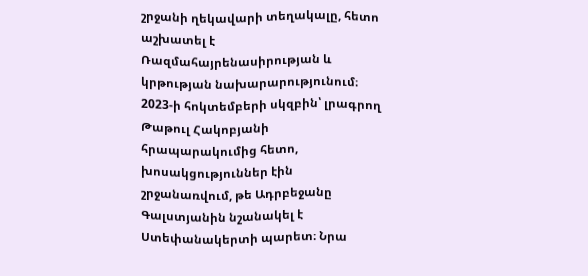շրջանի ղեկավարի տեղակալը, հետո աշխատել է Ռազմահայրենասիրության և կրթության նախարարությունում։  2023-ի հոկտեմբերի սկզբին՝ լրագրող Թաթուլ Հակոբյանի հրապարակումից հետո, խոսակցություններ էին շրջանառվում, թե Ադրբեջանը Գալստյանին նշանակել է Ստեփանակերտի պարետ։ Նրա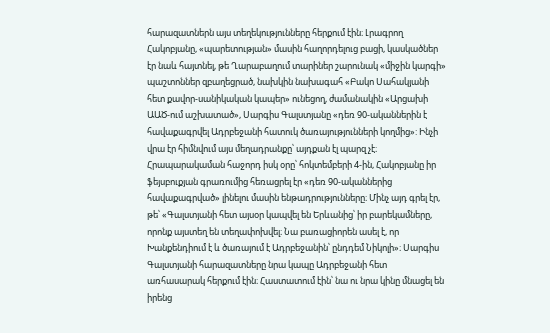հարազատներն այս տեղեկությունները հերքում էին։ Լրագրող Հակոբյանը, «պարետության» մասին հաղորդելուց բացի, կասկածներ էր նաև հայտնել, թե Ղարաբաղում տարիներ շարունակ «միջին կարգի» պաշտոններ զբաղեցրած, նախկին նախագահ «Բակո Սահակյանի հետ քավոր-սանիկական կապեր» ունեցող, ժամանակին «Արցախի ԱԱԾ-ում աշխատած», Սարգիս Գալստյանը «դեռ 90-ականներին է հավաքագրվել Ադրբեջանի հատուկ ծառայությունների կողմից»: Ինչի վրա էր հիմնվում այս մեղադրանքը՝ այդքան էլ պարզ չէ։ Հրապարակաման հաջորդ իսկ օրը՝ հոկտեմբերի 4-ին, Հակոբյանը իր ֆեյսբուքյան գրառումից հեռացրել էր «դեռ 90-ականներից հավաքագրված» լինելու մասին ենթադրությունները։ Մինչ այդ գրել էր, թե՝ «Գալստյանի հետ այսօր կապվել են Երևանից՝ իր բարեկամները, որոնք այստեղ են տեղափոխվել։ Նա բառացիորեն ասել է, որ Խանքենդիում է և ծառայում է Ադրբեջանին՝ ընդդեմ Նիկոլի»։ Սարգիս Գալստյանի հարազատները նրա կապը Ադրբեջանի հետ առհասարակ հերքում էին։ Հաստատում էին՝ նա ու նրա կինը մնացել են իրենց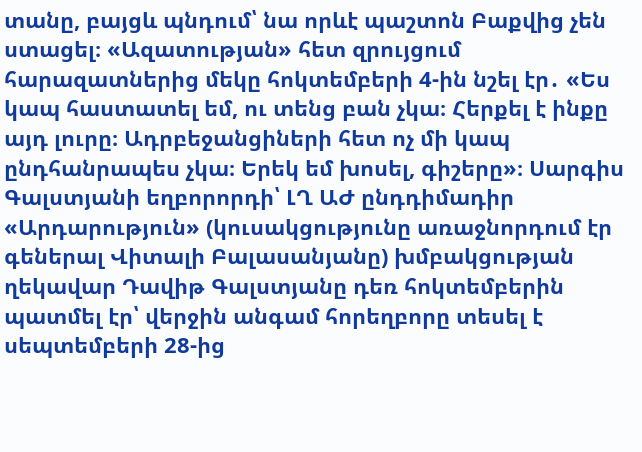տանը, բայցև պնդում՝ նա որևէ պաշտոն Բաքվից չեն ստացել։ «Ազատության» հետ զրույցում հարազատներից մեկը հոկտեմբերի 4-ին նշել էր․ «Ես կապ հաստատել եմ, ու տենց բան չկա։ Հերքել է ինքը այդ լուրը։ Ադրբեջանցիների հետ ոչ մի կապ ընդհանրապես չկա։ Երեկ եմ խոսել, գիշերը»։ Սարգիս Գալստյանի եղբորորդի՝ ԼՂ ԱԺ ընդդիմադիր «Արդարություն» (կուսակցությունը առաջնորդում էր գեներալ Վիտալի Բալասանյանը) խմբակցության ղեկավար Դավիթ Գալստյանը դեռ հոկտեմբերին պատմել էր՝ վերջին անգամ հորեղբորը տեսել է սեպտեմբերի 28-ից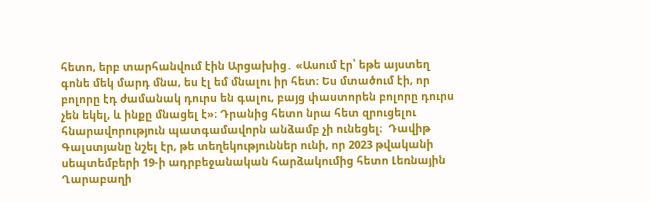հետո, երբ տարհանվում էին Արցախից․ «Ասում էր՝ եթե այստեղ գոնե մեկ մարդ մնա, ես էլ եմ մնալու իր հետ։ Ես մտածում էի, որ բոլորը էդ ժամանակ դուրս են գալու, բայց փաստորեն բոլորը դուրս չեն եկել, և ինքը մնացել է»։ Դրանից հետո նրա հետ զրուցելու հնարավորություն պատգամավորն անձամբ չի ունեցել։  Դավիթ Գալստյանը նշել էր, թե տեղեկություններ ունի, որ 2023 թվականի սեպտեմբերի 19-ի ադրբեջանական հարձակումից հետո Լեռնային Ղարաբաղի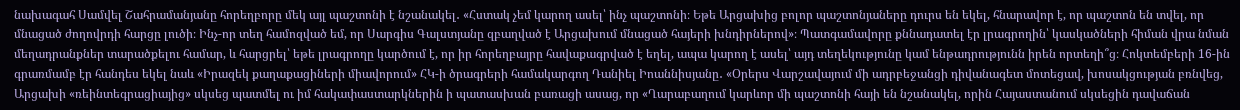նախագահ Սամվել Շահրամանյանը հորեղբորը մեկ այլ պաշտոնի է նշանակել․ «Հստակ չեմ կարող ասել՝ ինչ պաշտոնի։ Եթե Արցախից բոլոր պաշտոնյաները դուրս են եկել, հնարավոր է, որ պաշտոն են տվել, որ մնացած ժողովրդի հարցը լուծի։ Ինչ-որ տեղ համոզված եմ, որ Սարգիս Գալստյանը զբաղված է Արցախում մնացած հայերի խնդիրներով»։ Պատգամավորը քննադատել էր լրագրողին՝ կասկածների հիման վրա նման մեղադրանքներ տարածքելու համար, և հարցրել՝ եթե լրագրողը կարծում է, որ իր հորեղբայրը հավաքագրված է եղել, ապա կարող է ասել՝ այդ տեղեկությունը կամ ենթադրությունն իրեն որտեղի՞ց։ Հոկտեմբերի 16-ին գրառմամբ էր հանդես եկել նաև «Իրազեկ քաղաքացիների միավորում» ՀԿ-ի ծրագրերի համակարգող Դանիել Իոաննիսյանը․ «Օրերս Վարշավայում մի ադրբեջանցի դիվանագետ մոտեցավ, խոսակցության բռնվեց, Արցախի «ռեինտեգրացիայից» սկսեց պատմել ու իմ հակափաստարկներին ի պատասխան բառացի ասաց, որ «Ղարաբաղում կարևոր մի պաշտոնի հայի են նշանակել, որին Հայաստանում սկսեցին դավաճան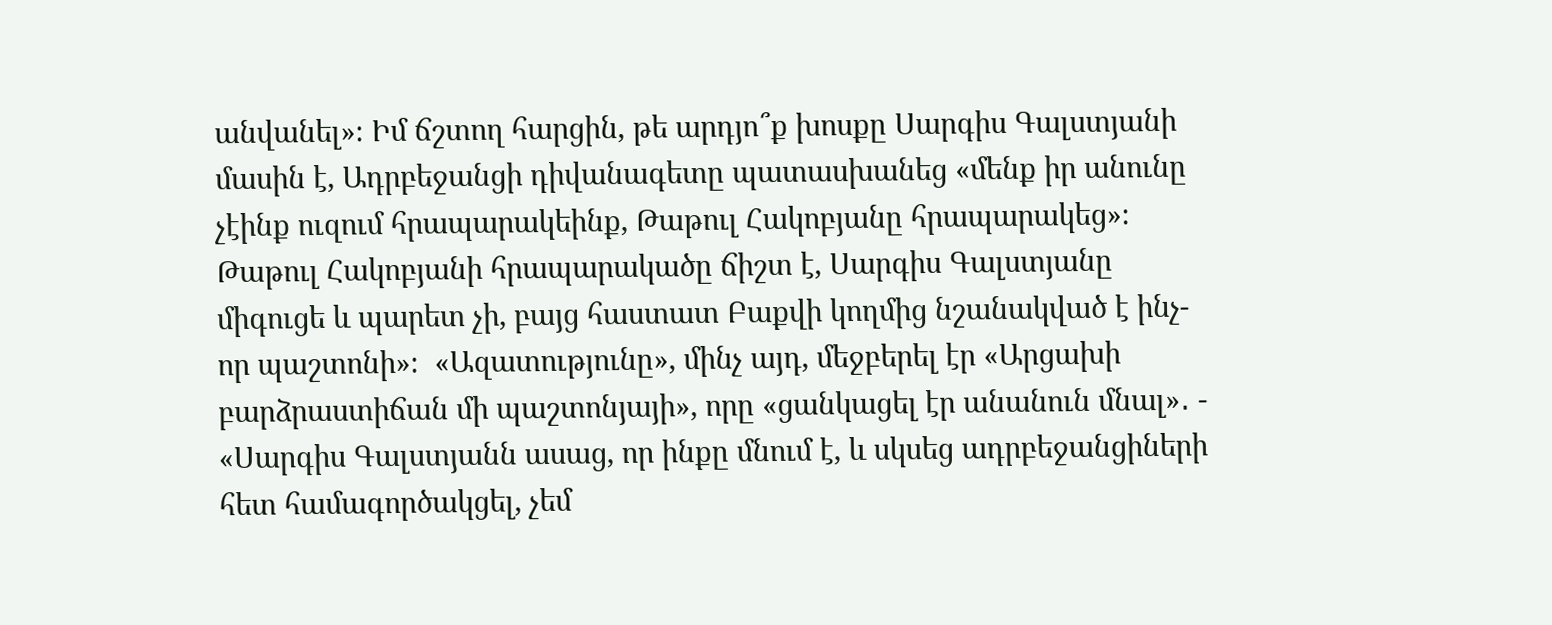անվանել»։ Իմ ճշտող հարցին, թե արդյո՞ք խոսքը Սարգիս Գալստյանի մասին է, Ադրբեջանցի դիվանագետը պատասխանեց «մենք իր անունը չէինք ուզում հրապարակեինք, Թաթուլ Հակոբյանը հրապարակեց»։ Թաթուլ Հակոբյանի հրապարակածը ճիշտ է, Սարգիս Գալստյանը միգուցե և պարետ չի, բայց հաստատ Բաքվի կողմից նշանակված է ինչ-որ պաշտոնի»։  «Ազատությունը», մինչ այդ, մեջբերել էր «Արցախի բարձրաստիճան մի պաշտոնյայի», որը «ցանկացել էր անանուն մնալ»․ - «Սարգիս Գալստյանն ասաց, որ ինքը մնում է, և սկսեց ադրբեջանցիների հետ համագործակցել, չեմ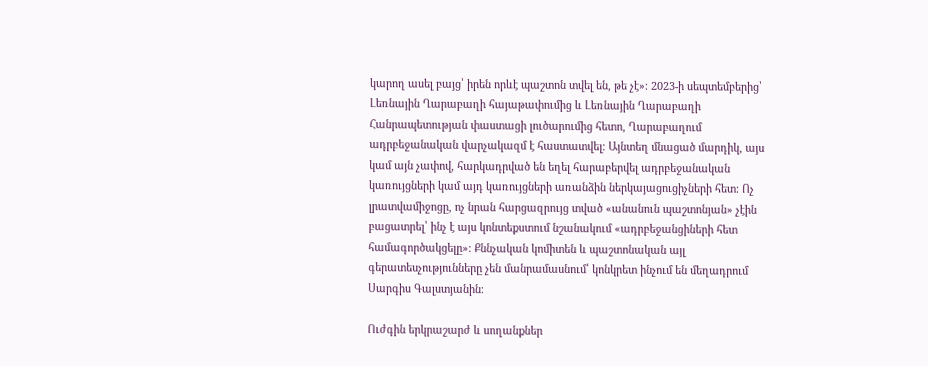կարող ասել բայց՝ իրեն որևէ պաշտոն տվել են, թե չէ»։ 2023-ի սեպտեմբերից՝ Լեռնային Ղարաբաղի հայաթափումից և Լեռնային Ղարաբաղի Հանրապետության փաստացի լուծարումից հետո, Ղարաբաղում ադրբեջանական վարչակազմ է հաստատվել։ Այնտեղ մնացած մարդիկ, այս կամ այն չափով, հարկադրված են եղել հարաբերվել ադրբեջանական կառույցների կամ այդ կառույցների առանձին ներկայացուցիչների հետ։ Ոչ լրատվամիջոցը, ոչ նրան հարցազրույց տված «անանուն պաշտոնյան» չէին բացատրել՝ ինչ է այս կոնտեքստում նշանակում «ադրբեջանցիների հետ համագործակցելը»։ Քննչական կոմիտեն և պաշտոնական այլ գերատեսչությունները չեն մանրամասնում՝ կոնկրետ ինչում են մեղադրում Սարգիս Գալստյանին։

Ուժգին երկրաշարժ և սողանքներ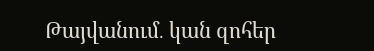Թայվանում․ կան զոհեր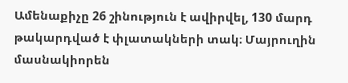Ամենաքիչը 26 շինություն է ավիրվել, 130 մարդ թակարդված է փլատակների տակ։ Մայրուղին մասնակիորեն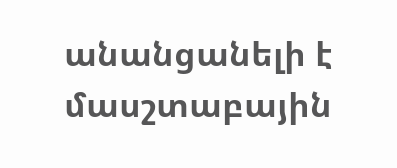անանցանելի է մասշտաբային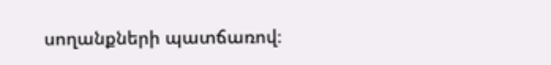սողանքների պատճառով։